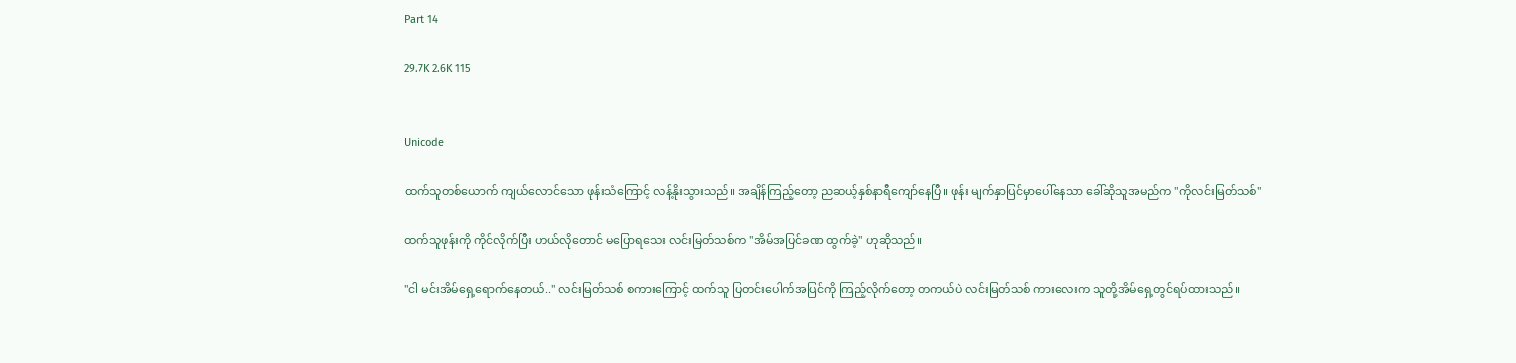Part 14

29.7K 2.6K 115


Unicode

ထက်သူတစ်ယောက် ကျယ်လောင်သော ဖုန်းသံကြောင့် လန့်နိုးသွားသည်။ အချိန်ကြည့်တော့ ညဆယ့်နှစ်နာရီကျော်နေပြီ။ ဖုန်း မျက်နှာပြင်မှာပေါ်နေသာ ခေါ်ဆိုသူအမည်က "ကိုလင်းမြတ်သစ်"

ထက်သူဖုန်းကို ကိုင်လိုက်ပြီး ဟယ်လိုတောင် မပြောရသေး လင်းမြတ်သစ်က "အိမ်အပြင်ခဏ ထွက်ခဲ့" ဟုဆိုသည်။

"ငါ မင်းအိမ်ရှေ့ရောက်နေတယ်.." လင်းမြတ်သစ် စကားကြောင့် ထက်သူ ပြတင်းပေါက်အပြင်ကို ကြည့်လိုက်တော့ တကယ်ပဲ လင်းမြတ်သစ် ကားလေးက သူတို့အိမ်ရှေ့တွင်ရပ်ထားသည်။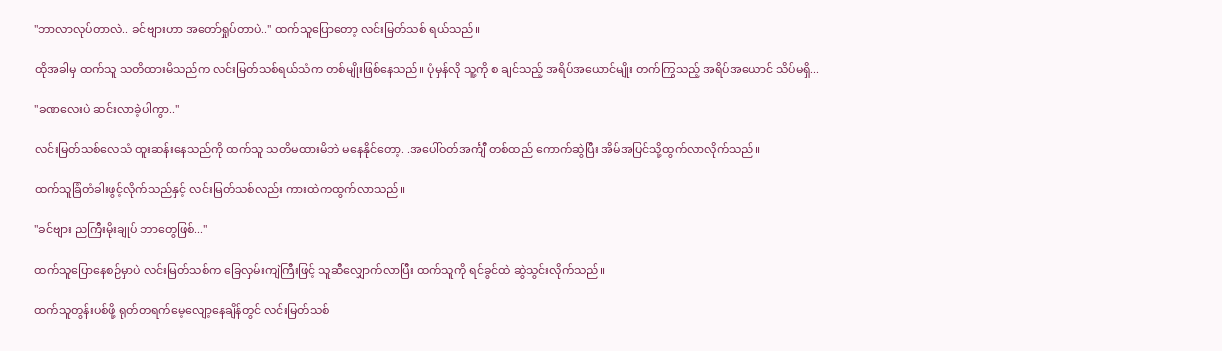"ဘာလာလုပ်တာလဲ.. ခင်ဗျားဟာ အတော်ရှုပ်တာပဲ.." ထက်သူပြောတော့ လင်းမြတ်သစ် ရယ်သည်။

ထိုအခါမှ ထက်သူ သတိထားမိသည်က လင်းမြတ်သစ်ရယ်သံက တစ်မျိုးဖြစ်နေသည်။ ပုံမှန်လို သူ့ကို စ ချင်သည့် အရိပ်အယောင်မျိုး တက်ကြွသည့် အရိပ်အယောင် သိပ်မရှိ...

"ခဏလေးပဲ ဆင်းလာခဲ့ပါကွာ.."

လင်းမြတ်သစ်လေသံ ထူးဆန်းနေသည်ကို ထက်သူ သတိမထားမိဘဲ မနေနိုင်တော့. .အပေါ်ဝတ်အင်္ကျီ တစ်ထည် ကောက်ဆွဲပြီး အိမ်အပြင်သို့ထွက်လာလိုက်သည်။

ထက်သူခြံတံခါးဖွင့်လိုက်သည်နှင့် လင်းမြတ်သစ်လည်း ကားထဲကထွက်လာသည်။

"ခင်ဗျား ညကြီးမိုးချုပ် ဘာတွေဖြစ်..."

ထက်သူပြောနေစဉ်မှာပဲ လင်းမြတ်သစ်က ခြေလှမ်းကျဲကြီးဖြင့် သူဆီလျှောက်လာပြီး ထက်သူကို ရင်ခွင်ထဲ ဆွဲသွင်းလိုက်သည်။

ထက်သူတွန်းပစ်ဖို့ ရုတ်တရက်မေ့လျော့နေချိန်တွင် လင်းမြတ်သစ်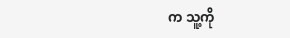က သူ့ကို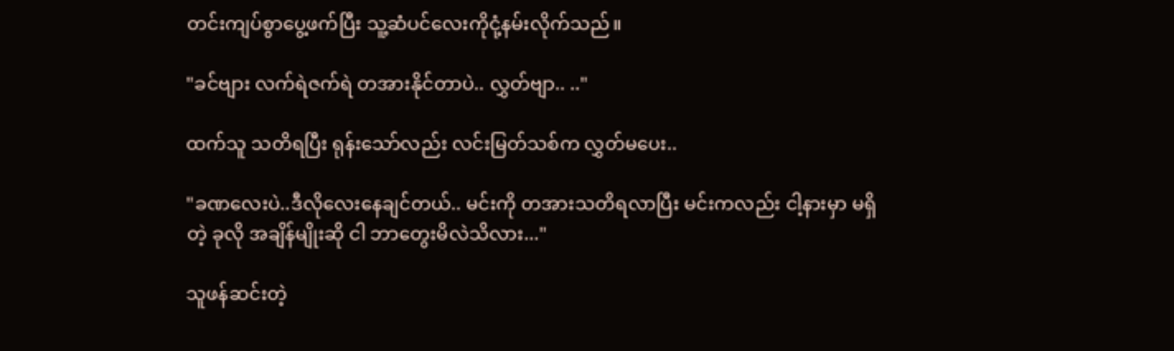တင်းကျပ်စွာပွေ့ဖက်ပြီး သူ့ဆံပင်လေးကိုငုံ့နမ်းလိုက်သည်။

"ခင်ဗျား လက်ရဲဇက်ရဲ တအားနိုင်တာပဲ.. လွှတ်ဗျာ.. .."

ထက်သူ သတိရပြီး ရုန်းသော်လည်း လင်းမြတ်သစ်က လွှတ်မပေး..

"ခဏလေးပဲ..ဒီလိုလေးနေချင်တယ်.. မင်းကို တအားသတိရလာပြီး မင်းကလည်း ငါ့နားမှာ မရှိတဲ့ ခုလို အချိန်မျိုးဆို ငါ ဘာတွေးမိလဲသိလား..."

သူဖန်ဆင်းတဲ့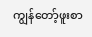ကျွန်တော့်ဖူးစာ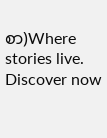စာ)Where stories live. Discover now